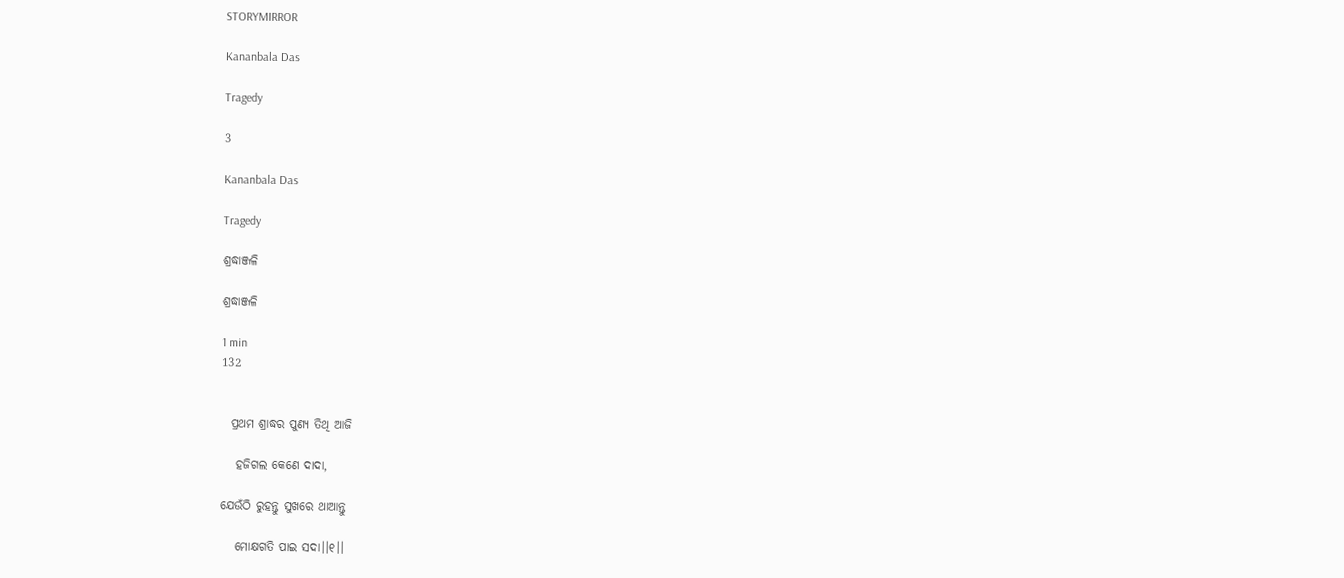STORYMIRROR

Kananbala Das

Tragedy

3

Kananbala Das

Tragedy

ଶ୍ରଦ୍ଧାଞ୍ଜଳି

ଶ୍ରଦ୍ଧାଞ୍ଜଳି

1 min
132


  ପ୍ରଥମ ଶ୍ରାଦ୍ଧର ପୁଣ୍ୟ ତିଥି ଆଜି

   ହଜିଗଲ କେଣେ ଦାଦା,

ଯେଉଁଠି ରୁହନ୍ତୁ ସୁଖରେ ଥାଆନ୍ତୁ

   ମୋକ୍ଷଗତି ପାଇ ସଦା।।୧।।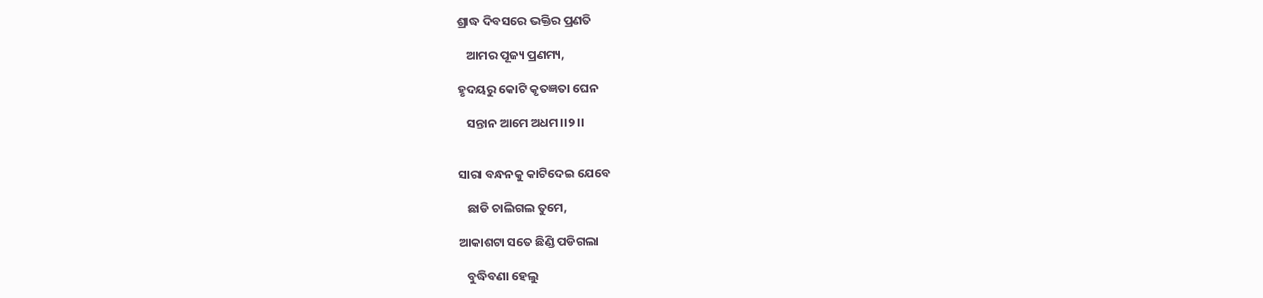ଶ୍ରାଦ୍ଧ ଦିବସରେ ଭକ୍ତିର ପ୍ରଣତି

   ଆମର ପୂଜ୍ୟ ପ୍ରଣମ୍ୟ,

ହୃଦୟରୁ କୋଟି କୃତଜ୍ଞତା ଘେନ

   ସନ୍ତାନ ଆମେ ଅଧମ।।୨।।


ସାରା ବନ୍ଧନକୁ କାଟିଦେଇ ଯେବେ

   ଛାଡି ଚାଲିଗଲ ତୁମେ,

ଆକାଶଟା ସତେ ଛିଣ୍ଡି ପଡିଗଲା

   ବୁଦ୍ଧିବଣା ହେଲୁ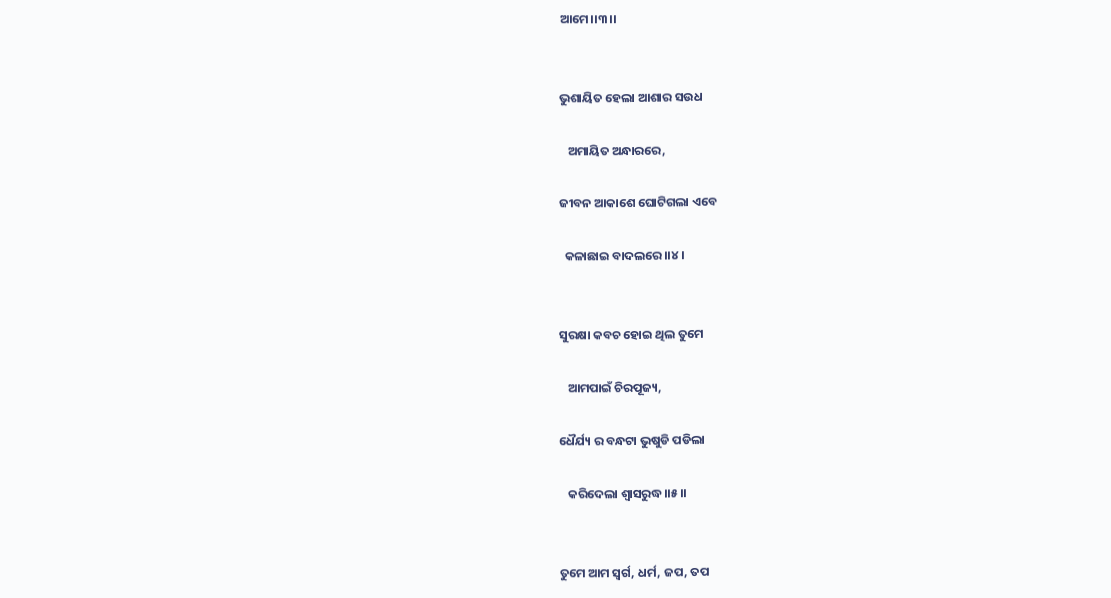ଆମେ।।୩।।


ଭୁଶାୟିତ ହେଲା ଆଶାର ସଉଧ

   ଅମାୟିତ ଅନ୍ଧାରରେ,

ଜୀବନ ଆକାଶେ ଘୋଟିଗଲା ଏବେ

  କଳାଛାଇ ବାଦଲରେ।।୪।


ସୁରକ୍ଷା କବଚ ହୋଇ ଥିଲ ତୁମେ

   ଆମପାଇଁ ଚିରପୂଜ୍ୟ,

ଧୈର୍ଯ୍ୟ ର ବନ୍ଧଟା ଭୁଷୁଡି ପଡିଲା

   କରିଦେଲା ଶ୍ବାସରୁଦ୍ଧ।।୫।।


ତୁମେ ଆମ ସ୍ୱର୍ଗ, ଧର୍ମ, ଜପ, ତପ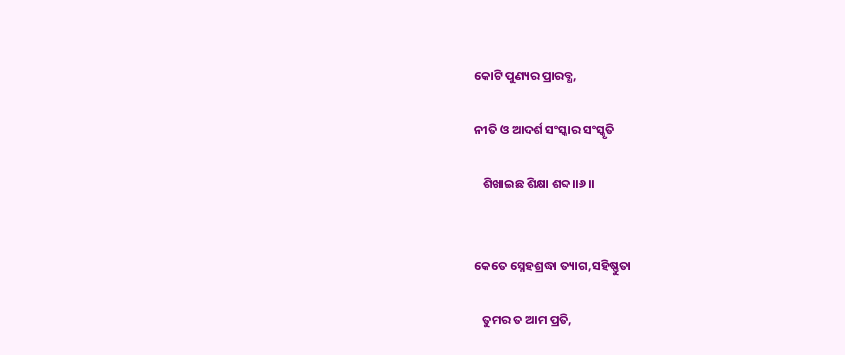କୋଟି ପୁଣ୍ୟର ପ୍ରାରବ୍ଧ,

ନୀତି ଓ ଆଦର୍ଶ ସଂସ୍କାର ସଂସ୍କୃତି

   ଶିଖାଇଛ ଶିକ୍ଷା ଶବ୍ଦ।।୬।।


କେତେ ସ୍ନେହଶ୍ରଦ୍ଧା ତ୍ୟାଗ,ସହିଷ୍ଣୁତା

   ତୁମର ତ ଆମ ପ୍ରତି,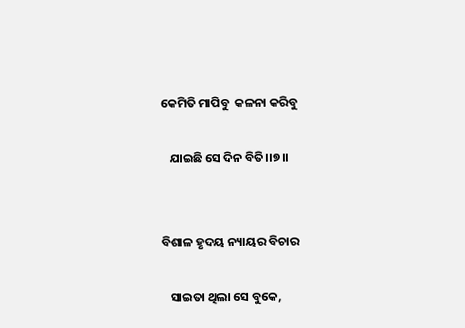କେମିତି ମାପିବୁ  କଳନା କରିବୁ

   ଯାଇଛି ସେ ଦିନ ବିତି।।୭।।


ବିଶାଳ ହୃଦୟ ନ୍ୟାୟର ବିଚାର

   ସାଇତା ଥିଲା ସେ ବୁକେ,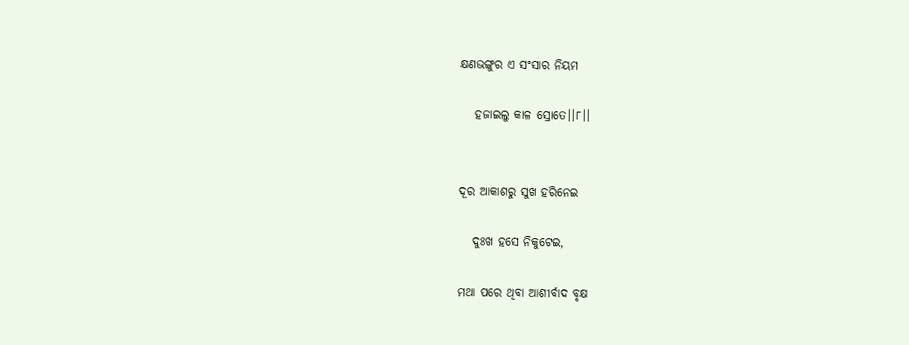କ୍ଷଣଭଙ୍ଗୁର ଏ ସଂସାର ନିୟମ

   ହଜାଇଲୁ କାଳ ସ୍ରୋତେ।।୮।।


ଦୂର ଆକାଶରୁ ସୁଖ ହରିନେଇ

   ଦୁଃଖ ହସେ ନିକୁଟେଇ,

ମଥା ପରେ ଥିବା ଆଶୀର୍ବାଦ ବୃକ୍ଷ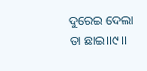ଦୁରେଇ ଦେଲା ତା ଛାଇ।।୯।।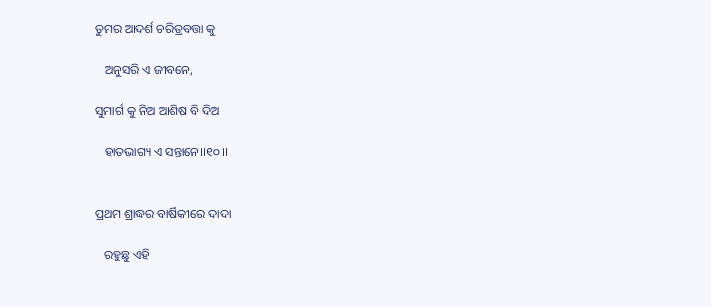ତୁମର ଆଦର୍ଶ ଚରିତ୍ରବତ୍ତା କୁ

   ଅନୁସରି ଏ ଜୀବନେ,

ସୁମାର୍ଗ କୁ ନିଅ ଆଶିଷ ବି ଦିଅ

   ହାତଭାଗ୍ୟ ଏ ସନ୍ତାନେ।।୧୦।।


ପ୍ରଥମ ଶ୍ରାଦ୍ଧର ବାର୍ଷିକୀରେ ଦାଦା

   ରହୁଛୁ ଏହି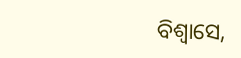ବିଶ୍ୱାସେ,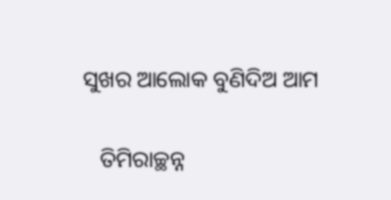ସୁଖର ଆଲୋକ ବୁଣିଦିଅ ଆମ

   ତିମିରାଚ୍ଛନ୍ନ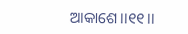ଆକାଶେ।।୧୧।।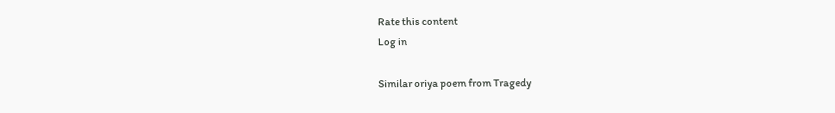Rate this content
Log in

Similar oriya poem from Tragedy